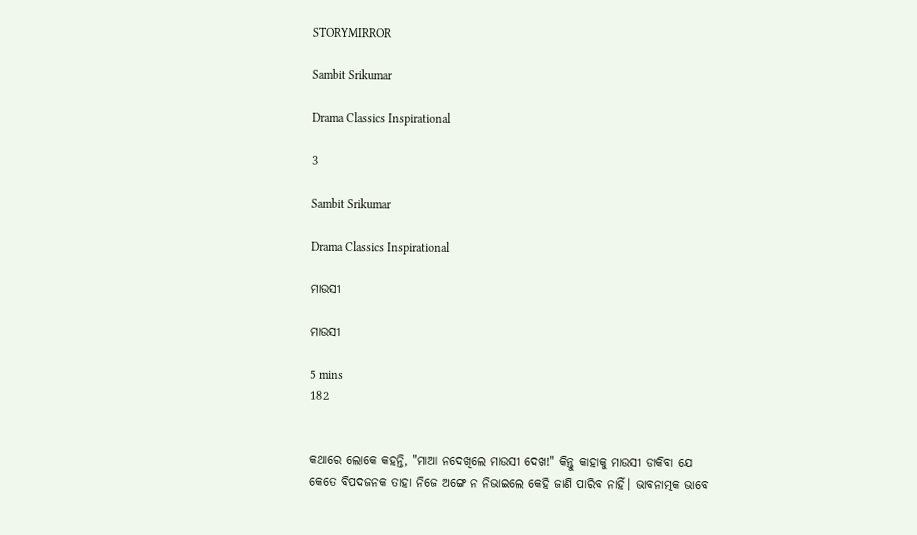STORYMIRROR

Sambit Srikumar

Drama Classics Inspirational

3

Sambit Srikumar

Drama Classics Inspirational

ମାଉସୀ

ମାଉସୀ

5 mins
182


କଥାରେ ଲୋକେ କହନ୍ତି, "ମାଆ ନଦେଖିଲେ ମାଉସୀ ଦେଖ!" କିନ୍ତୁ କାହାକୁ ମାଉସୀ ଡାକିବା ଯେ କେତେ ବିପଦଜନକ ତାହା ନିଜେ ଅଙ୍ଗେ ନ ନିଭାଇଲେ କେହି ଜାଣି ପାରିବ ନାହିଁ। ଭାବନାତ୍ମକ ଭାବେ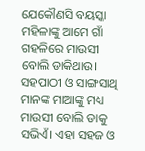ଯେକୌଣସି ବୟସ୍କା ମହିଳାଙ୍କୁ ଆମେ ଗାଁ ଗହଳିରେ ମାଉସୀ ବୋଲି ଡାକିଥାଉ। ସହପାଠୀ ଓ ସାଙ୍ଗସାଥି ମାନଙ୍କ ମାଆଙ୍କୁ ମଧ୍ୟ ମାଉସୀ ବୋଲି ଡାକୁ ସଭିଏଁ। ଏହା ସହଜ ଓ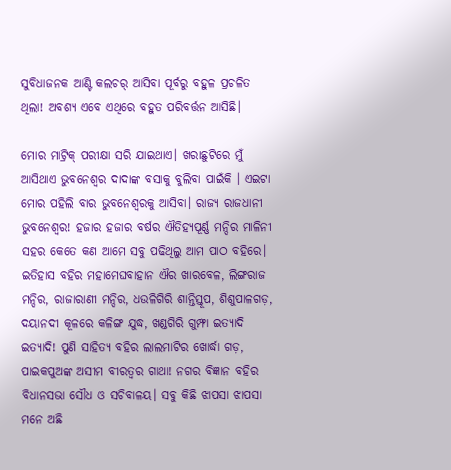ସୁବିଧାଜନକ ଆଣ୍ଟି କଲଚର୍ ଆସିବା ପୂର୍ବରୁ ବହୁଳ ପ୍ରଚଳିତ ଥିଲା! ଅବଶ୍ଯ ଏବେ ଏଥିରେ ବହୁତ ପରିବର୍ତ୍ତନ ଆସିଛି।

ମୋର ମାଟ୍ରିକ୍ ପରୀକ୍ଷା ସରି ଯାଇଥାଏ। ଖରାଛୁଟିରେ ମୁଁ ଆସିଥାଏ ଭୁବନେଶ୍ବର ଦାଦାଙ୍କ ବସାକୁ ବୁଲିବା ପାଇଁକି । ଏଇଟା ମୋର ପହିଲି ବାର ଭୁବନେଶ୍ବରକୁ ଆସିବା। ରାଜ୍ୟ ରାଜଧାନୀ ଭୁବନେଶ୍ଵର! ହଜାର ହଜାର ବର୍ଷର ଐତିହ୍ୟପୂର୍ଣ୍ଣ ମନ୍ଦିର ମାଳିନୀ ସହର କେତେ କଣ ଆମେ ସବୁ ପଢିଥିଲୁ ଆମ ପାଠ ବହିରେ। ଇତିହାସ ବହିର ମହାମେଘବାହାନ ଐର ଖାରବେଳ, ଲିଙ୍ଗରାଜ ମନ୍ଦିର, ରାଜାରାଣୀ ମନ୍ଦିର, ଧଉଳିଗିରି ଶାନ୍ତିସ୍ତୂପ, ଶିଶୁପାଳଗଡ଼, ଦୟାନଦୀ କୂଳରେ କଳିଙ୍ଗ ଯୁଦ୍ଧ, ଖଣ୍ଡଗିରି ଗୁମ୍ଫା ଇତ୍ୟାଦି ଇତ୍ୟାଦି! ପୁଣି ସାହିତ୍ୟ ବହିର ଲାଲମାଟିର ଖୋର୍ଦ୍ଧା ଗଡ଼, ପାଇକପୁଅଙ୍କ ଅସୀମ ବୀରତ୍ୱର ଗାଥା! ନଗର ବିଜ୍ଞାନ ବହିର ବିଧାନସଭା ସୌଧ ଓ ସଚିବାଳୟ। ସବୁ କିଛି ଝାପସା ଝାପସା ମନେ ଅଛି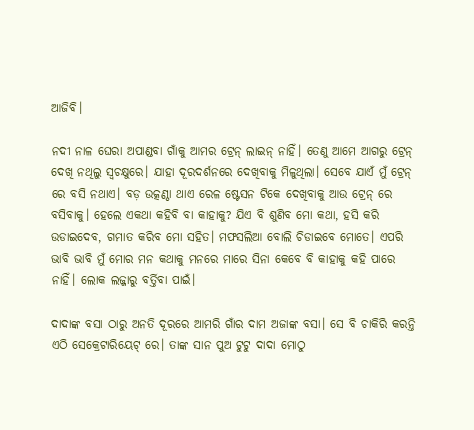ଆଜିବି।

ନଦୀ ନାଳ ଘେରା ଅପାଣ୍ଡବା ଗାଁକୁ ଆମର ଟ୍ରେନ୍ ଲାଇନ୍ ନାହିଁ। ତେଣୁ ଆମେ ଆଗରୁ ଟ୍ରେନ୍ ଦେଖି ନଥିଲୁ ସ୍ବଚକ୍ଷୁରେ। ଯାହା ଦୂରଦର୍ଶନରେ ଦେଖିବାକୁ ମିଳୁଥିଲା। ସେବେ ଯାଏଁ ମୁଁ ଟ୍ରେନ୍ ରେ ବସି ନଥାଏ। ବଡ଼ ଉତ୍କଣ୍ଠା ଥାଏ ରେଳ ଷ୍ଟେସନ ଟିକେ ଦେଖିବାକୁ ଆଉ ଟ୍ରେନ୍ ରେ ବସିବାକୁ। ହେଲେ ଏକଥା କହିବି ବା କାହାକୁ? ଯିଏ ବି ଶୁଣିବ ମୋ କଥା, ହସି କରି ଉଡାଇଦେବ, ଗମାତ କରିବ ମୋ ସହିତ। ମଫସଲିଆ ବୋଲି ଚିଡାଇବେ ମୋତେ। ଏପରି ଭାବି ଭାବି ମୁଁ ମୋର ମନ କଥାକୁ ମନରେ ମାରେ ସିନା କେବେ ବି କାହାକୁ କହି ପାରେ ନାହିଁ। ଲୋକ ଲଜ୍ଜାରୁ ବର୍ତ୍ତିବା ପାଇଁ।

ଦାଦାଙ୍କ ବସା ଠାରୁ ଅନତି ଦୂରରେ ଆମରି ଗାଁର ଦାମ ଅଜାଙ୍କ ବସା। ସେ ବି ଚାକିରି କରନ୍ତି ଏଠି ସେକ୍ରେଟାରିୟେଟ୍ ରେ। ତାଙ୍କ ସାନ ପୁଅ ଟୁଟୁ ଦାଦା ମୋଠୁ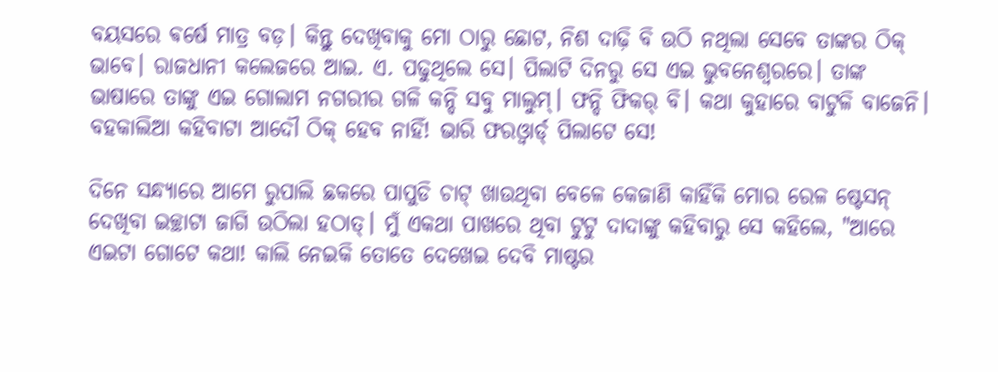ବୟସରେ ଵର୍ଷେ ମାତ୍ର ବଡ଼। କିନ୍ତୁ ଦେଖିବାକୁ ମୋ ଠାରୁ ଛୋଟ, ନିଶ ଦାଢ଼ି ବି ଉଠି ନଥିଲା ସେବେ ତାଙ୍କର ଠିକ୍ ଭାବେ। ରାଜଧାନୀ କଲେଜରେ ଆଇ. ଏ. ପଢୁଥିଲେ ସେ। ପିଲାଟି ଦିନରୁ ସେ ଏଇ ଭୁବନେଶ୍ଵରରେ। ତାଙ୍କ ଭାଷାରେ ତାଙ୍କୁ ଏଇ ଗୋଲାମ ନଗରୀର ଗଳି କନ୍ଦି ସବୁ ମାଲୁମ୍। ଫନ୍ଦି ଫିକର୍ ବି। କଥା କୁହାରେ ବାଟୁଳି ବାଜେନି। ବହକାଲିଆ କହିବାଟା ଆଦୌ ଠିକ୍ ହେବ ନାହିଁ! ଭାରି ଫରଓ୍ବାର୍ଡ୍ ପିଲାଟେ ସେ!

ଦିନେ ସନ୍ଧ୍ୟାରେ ଆମେ ରୁପାଲି ଛକରେ ପାପୁଡି ଚାଟ୍ ଖାଉଥିବା ବେଳେ କେଜାଣି କାହିଁକି ମୋର ରେଳ ଷ୍ଟେସନ୍ ଦେଖିବା ଇଚ୍ଛାଟା ଜାଗି ଉଠିଲା ହଠାତ୍। ମୁଁ ଏକଥା ପାଖରେ ଥିବା ଟୁଟୁ ଦାଦାଙ୍କୁ କହିବାରୁ ସେ କହିଲେ, "ଆରେ ଏଇଟା ଗୋଟେ କଥା! କାଲି ନେଇକି ତୋତେ ଦେଖେଇ ଦେବି ମାଷ୍ଟର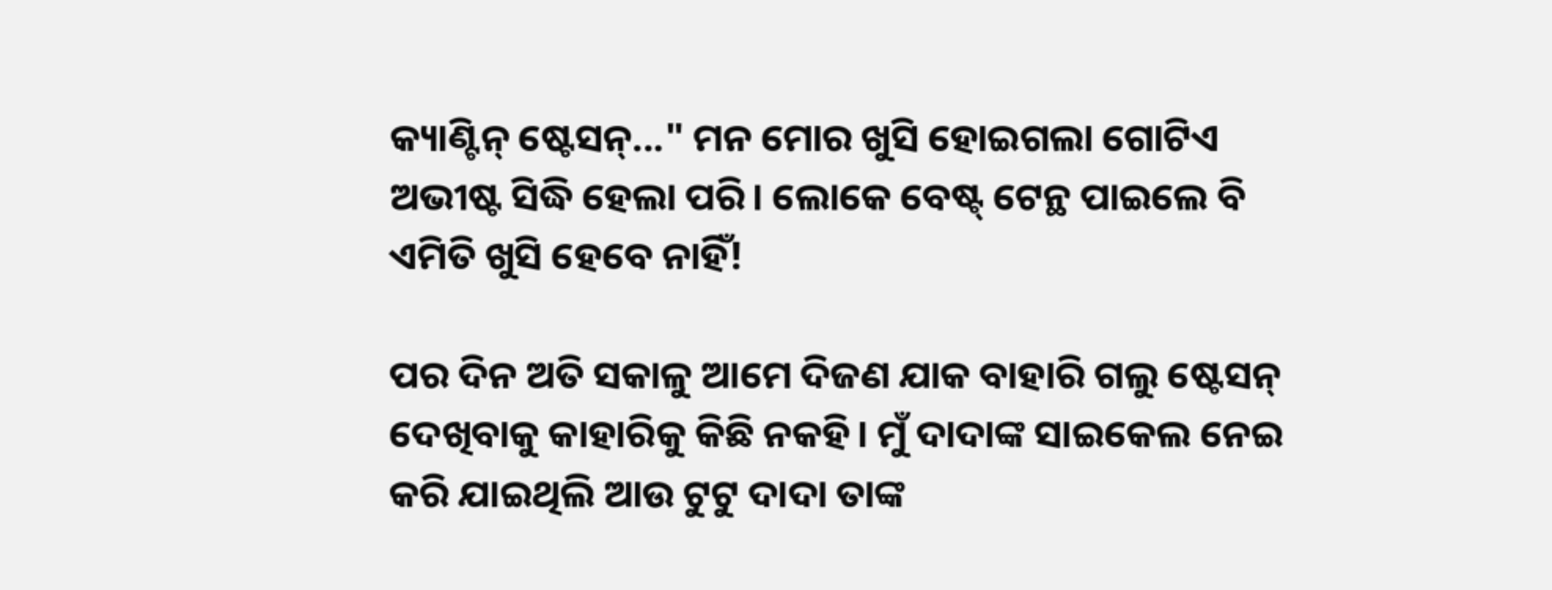କ୍ୟାଣ୍ଟିନ୍ ଷ୍ଟେସନ୍..." ମନ ମୋର ଖୁସି ହୋଇଗଲା ଗୋଟିଏ ଅଭୀଷ୍ଟ ସିଦ୍ଧି ହେଲା ପରି। ଲୋକେ ବେଷ୍ଟ୍ ଟେନ୍ଥ ପାଇଲେ ବି ଏମିତି ଖୁସି ହେବେ ନାହିଁ!

ପର ଦିନ ଅତି ସକାଳୁ ଆମେ ଦିଜଣ ଯାକ ବାହାରି ଗଲୁ ଷ୍ଟେସନ୍ ଦେଖିବାକୁ କାହାରିକୁ କିଛି ନକହି। ମୁଁ ଦାଦାଙ୍କ ସାଇକେଲ ନେଇ କରି ଯାଇଥିଲି ଆଉ ଟୁଟୁ ଦାଦା ତାଙ୍କ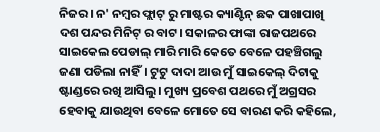ନିଜର। ନ' ନମ୍ବର ଫ୍ଲାଟ୍ ରୁ ମାଷ୍ଟର କ୍ୟାଣ୍ଟିନ୍ ଛକ ପାଖାପାଖି ଦଶ ପନ୍ଦର ମିନିଟ୍ ର ବାଟ। ସକାଳର ଫାଙ୍କା ରାଜପଥରେ ସାଇକେଲ ପେଡାଲ୍ ମାରି ମାରି କେତେ ବେଳେ ପହଞ୍ଚିଗଲୁ ଜଣା ପଡିଲା ନାହିଁ। ଟୁଟୁ ଦାଦା ଆଉ ମୁଁ ସାଇକେଲ୍ ଦିଟାକୁ ଷ୍ଟାଣ୍ଡରେ ରଖି ଆସିଲୁ। ମୁଖ୍ୟ ପ୍ରବେଶ ପଥରେ ମୁଁ ଅଗ୍ରସର ହେବାକୁ ଯାଉଥିବା ବେଳେ ମୋତେ ସେ ବାରଣ କରି କହିଲେ,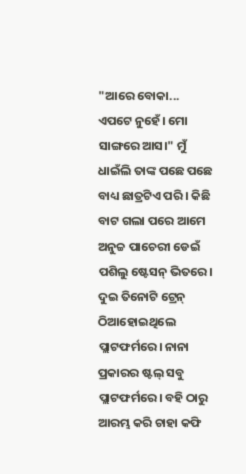"ଆରେ ବୋକା... ଏପଟେ ନୁହେଁ। ମୋ ସାଙ୍ଗରେ ଆସ।" ମୁଁ ଧାଇଁଲି ତାଙ୍କ ପଛେ ପଛେ ବାଧ୍ୟ ଛାତ୍ରଟିଏ ପରି । କିଛି ବାଟ ଗଲା ପରେ ଆମେ ଅନୁଚ୍ଚ ପାଚେରୀ ଡେଇଁ ପଶିଲୁ ଷ୍ଟେସନ୍ ଭିତରେ। ଦୁଇ ତିନୋଟି ଟ୍ରେନ୍ ଠିଆହୋଇଥିଲେ ପ୍ଲାଟଫର୍ମରେ। ନାନା ପ୍ରକାରର ଷ୍ଟଲ୍ ସବୁ ପ୍ଲାଟଫର୍ମରେ। ବହି ଠାରୁ ଆରମ୍ଭ କରି ଚାହା କଫି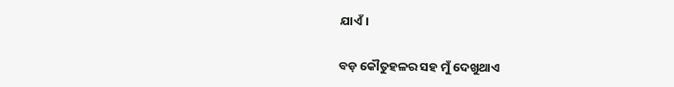ଯାଏଁ।

ବଡ଼ କୌତୁହଳର ସହ ମୁଁ ଦେଖୁଥାଏ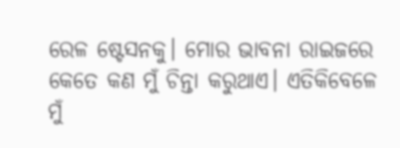ରେଳ ଷ୍ଟେସନକୁ। ମୋର ଭାବନା ରାଇଜରେ କେତେ କଣ ମୁଁ ଚିନ୍ତା କରୁଥାଏ। ଏତିକିବେଳେ ମୁଁ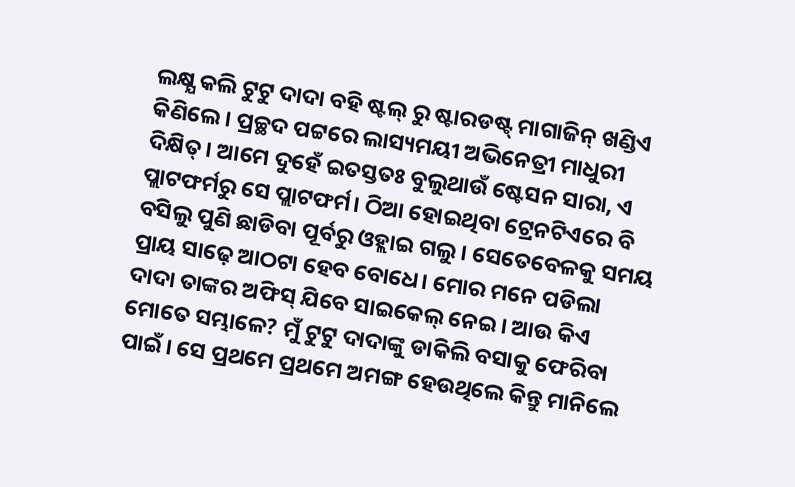ଲକ୍ଷ୍ଯ କଲି ଟୁଟୁ ଦାଦା ବହି ଷ୍ଟଲ୍ ରୁ ଷ୍ଟାରଡଷ୍ଟ୍ ମାଗାଜିନ୍ ଖଣ୍ଡିଏ କିଣିଲେ। ପ୍ରଚ୍ଛଦ ପଟ୍ଟରେ ଲାସ୍ୟମୟୀ ଅଭିନେତ୍ରୀ ମାଧୁରୀ ଦିକ୍ଷିତ୍। ଆମେ ଦୁହେଁ ଇତସ୍ତତଃ ବୁଲୁଥାଉଁ ଷ୍ଟେସନ ସାରା, ଏ ପ୍ଲାଟଫର୍ମରୁ ସେ ପ୍ଲାଟଫର୍ମ। ଠିଆ ହୋଇଥିବା ଟ୍ରେନଟିଏରେ ବି ବସିଲୁ ପୁଣି ଛାଡିବା ପୂର୍ବରୁ ଓହ୍ଲାଇ ଗଲୁ। ସେତେବେଳକୁ ସମୟ ପ୍ରାୟ ସାଢ଼େ ଆଠଟା ହେବ ବୋଧେ। ମୋର ମନେ ପଡିଲା ଦାଦା ତାଙ୍କର ଅଫିସ୍ ଯିବେ ସାଇକେଲ୍ ନେଇ। ଆଉ କିଏ ମୋତେ ସମ୍ଭାଳେ? ମୁଁ ଟୁଟୁ ଦାଦାଙ୍କୁ ଡାକିଲି ବସାକୁ ଫେରିବା ପାଇଁ। ସେ ପ୍ରଥମେ ପ୍ରଥମେ ଅମଙ୍ଗ ହେଉଥିଲେ କିନ୍ତୁ ମାନିଲେ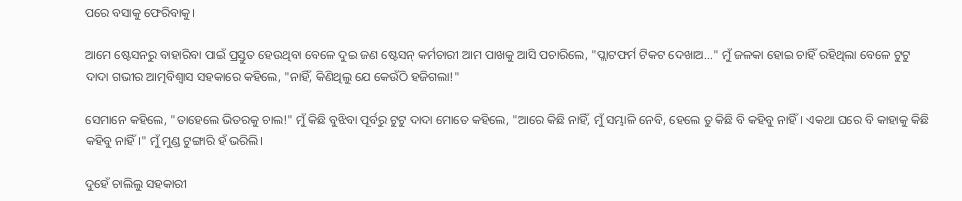ପରେ ବସାକୁ ଫେରିବାକୁ।

ଆମେ ଷ୍ଟେସନରୁ ବାହାରିବା ପାଇଁ ପ୍ରସ୍ତୁତ ହେଉଥିବା ବେଳେ ଦୁଇ ଜଣ ଷ୍ଟେସନ୍ କର୍ମଚାରୀ ଆମ ପାଖକୁ ଆସି ପଚାରିଲେ, "ପ୍ଲାଟଫର୍ମ ଟିକଟ ଦେଖାଅ..." ମୁଁ ଜଳକା ହୋଇ ଚାହିଁ ରହିଥିଲା ବେଳେ ଟୁଟୁ ଦାଦା ଗଭୀର ଆତ୍ମବିଶ୍ୱାସ ସହକାରେ କହିଲେ, "ନାହିଁ, କିଣିଥିଲୁ ଯେ କେଉଁଠି ହଜିଗଲା!"

ସେମାନେ କହିଲେ, "ତାହେଲେ ଭିତରକୁ ଚାଲ!" ମୁଁ କିଛି ବୁଝିବା ପୂର୍ବରୁ ଟୁଟୁ ଦାଦା ମୋତେ କହିଲେ, "ଆରେ କିଛି ନାହିଁ, ମୁଁ ସମ୍ଭାଳି ନେବି, ହେଲେ ତୁ କିଛି ବି କହିବୁ ନାହିଁ। ଏକଥା ଘରେ ବି କାହାକୁ କିଛି କହିବୁ ନାହିଁ।" ମୁଁ ମୁଣ୍ଡ ଟୁଙ୍ଗାରି ହଁ ଭରିଲି।

ଦୁହେଁ ଚାଲିଲୁ ସହକାରୀ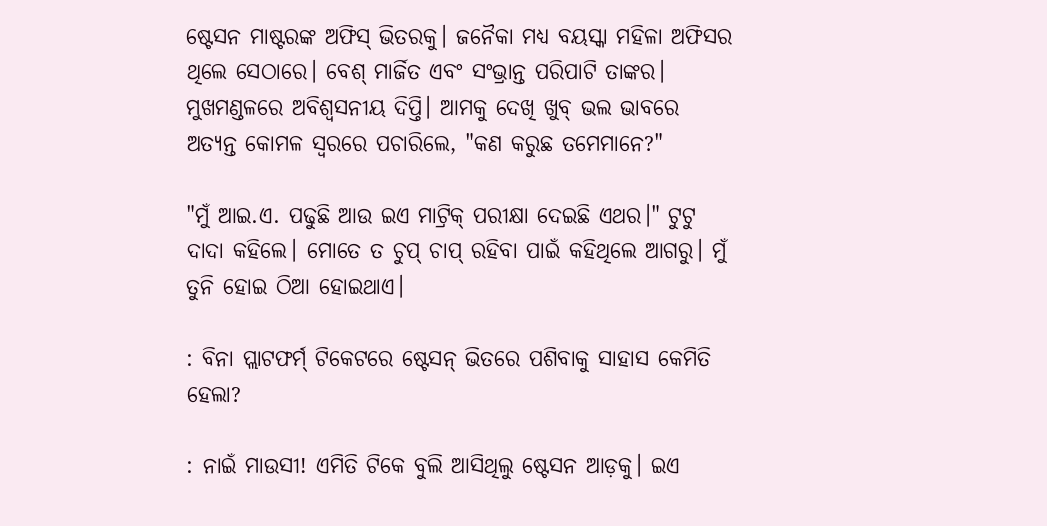ଷ୍ଟେସନ ମାଷ୍ଟରଙ୍କ ଅଫିସ୍ ଭିତରକୁ। ଜନୈକା ମଧ୍ଯ ବୟସ୍କା ମହିଳା ଅଫିସର ଥିଲେ ସେଠାରେ। ବେଶ୍ ମାର୍ଜିତ ଏବଂ ସଂଭ୍ରାନ୍ତ ପରିପାଟି ତାଙ୍କର। ମୁଖମଣ୍ଡଳରେ ଅବିଶ୍ୱସନୀୟ ଦିପ୍ତି। ଆମକୁ ଦେଖି ଖୁବ୍ ଭଲ ଭାବରେ ଅତ୍ୟନ୍ତ କୋମଳ ସ୍ଵରରେ ପଚାରିଲେ, "କଣ କରୁଛ ତମେମାନେ?"

"ମୁଁ ଆଇ.ଏ. ପଢୁଛି ଆଉ ଇଏ ମାଟ୍ରିକ୍ ପରୀକ୍ଷା ଦେଇଛି ଏଥର।" ଟୁଟୁ ଦାଦା କହିଲେ। ମୋତେ ତ ଚୁପ୍ ଚାପ୍ ରହିବା ପାଇଁ କହିଥିଲେ ଆଗରୁ। ମୁଁ ତୁନି ହୋଇ ଠିଆ ହୋଇଥାଏ।

: ବିନା ପ୍ଲାଟଫର୍ମ୍ ଟିକେଟରେ ଷ୍ଟେସନ୍ ଭିତରେ ପଶିବାକୁ ସାହାସ କେମିତି ହେଲା?

: ନାଇଁ ମାଉସୀ! ଏମିତି ଟିକେ ବୁଲି ଆସିଥିଲୁ ଷ୍ଟେସନ ଆଡ଼କୁ। ଇଏ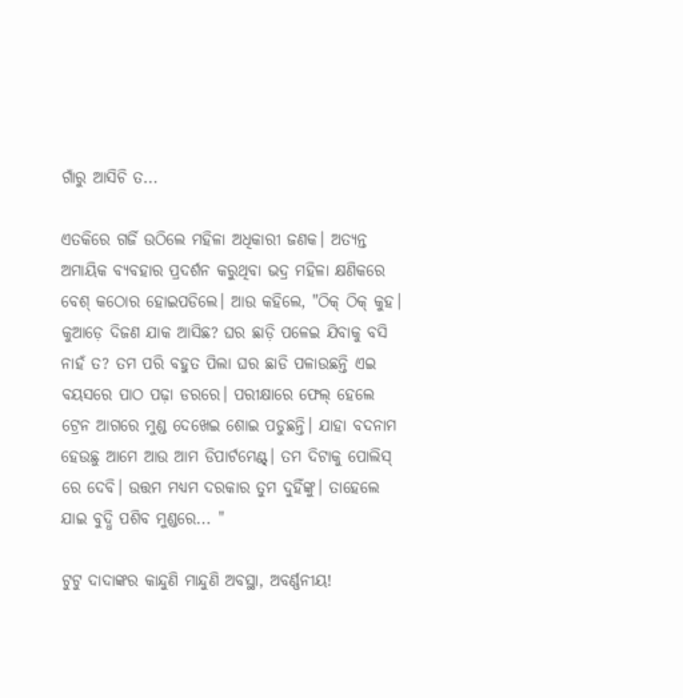ଗାଁରୁ ଆସିଚି ତ...

ଏତକିରେ ଗର୍ଜି ଉଠିଲେ ମହିଳା ଅଧିକାରୀ ଜଣକ। ଅତ୍ୟନ୍ତ ଅମାୟିକ ବ୍ୟବହାର ପ୍ରଦର୍ଶନ କରୁଥିବା ଭଦ୍ର ମହିଳା କ୍ଷଣିକରେ ବେଶ୍ କଠୋର ହୋଇପଡିଲେ। ଆଉ କହିଲେ, "ଠିକ୍ ଠିକ୍ କୁହ। କୁଆଡ଼େ ଦିଜଣ ଯାକ ଆସିଛ? ଘର ଛାଡ଼ି ପଳେଇ ଯିବାକୁ ବସି ନାହଁ ତ? ତମ ପରି ବହୁତ ପିଲା ଘର ଛାଡି ପଳାଉଛନ୍ତି ଏଇ ବୟସରେ ପାଠ ପଢ଼ା ଡରରେ। ପରୀକ୍ଷାରେ ଫେଲ୍ ହେଲେ ଟ୍ରେନ ଆଗରେ ମୁଣ୍ଡ ଦେଖେଇ ଶୋଇ ପଡୁଛନ୍ତି। ଯାହା ବଦନାମ ହେଉଛୁ ଆମେ ଆଉ ଆମ ଡିପାର୍ଟମେଣ୍ଟ୍। ତମ ଦିଟାକୁ ପୋଲିସ୍ ରେ ଦେବି। ଉତ୍ତମ ମଧ୍ଯମ ଦରକାର ତୁମ ଦୁହିଁଙ୍କୁ। ତାହେଲେ ଯାଇ ବୁଦ୍ଧି ପଶିବ ମୁଣ୍ଡରେ... "

ଟୁଟୁ ଦାଦାଙ୍କର କାନ୍ଦୁଣି ମାନ୍ଦୁଣି ଅବସ୍ଥା, ଅବର୍ଣ୍ଣନୀୟ!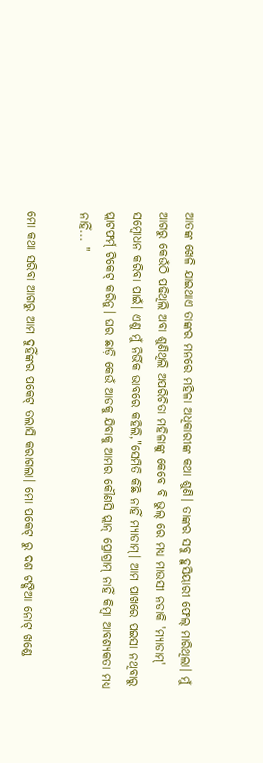ଆତଙ୍କ ଖେଳି ଯାଇଥାଏ ତାଙ୍କର ମନରେ ମହିଳା ଅଧିକାରୀଙ୍କ କଥା ଶୁଣି। ତାଙ୍କର ସବୁ ହୁସିୟାରୀ ଫେଲ୍ ମାରିଥିଲା। ମୁଁ ଆଗରୁ କେଉଁଠି ପଢିଥିଲି ଅବା ଶୁଣିଥିଲି ଅପରିଚିତା ମହିଳାଙ୍କୁ କେବେ ବି ଭୁଲ୍ ରେ ମଧ୍ୟ ମାଉସୀ ନଡାକି 'ମ୍ଯାଡାମ୍' ସମ୍ବୋଧନ କରିବା ପାଇଁ। ଏଣୁ ମୁଁ ନିର୍ଭିକ ଭାବରେ କହିଲି,"ସେମିତି କିଛି ନାହିଁ ମ୍ଯାଡାମ୍। ଆମ ପାଖରେ ପଇସା ନଥିବାରୁ ପ୍ଲାଟଫର୍ମ୍ ଟିକେଟ୍ କରିନୁ। ଘର ଛାଡ଼ି କେଉଁ ଆଡକୁ ଯିବାକୁ ଆମର କୌଣସି ପ୍ଲାନ୍ ପ୍ରୋଗ୍ରାମ୍ ନାହିଁ କିମ୍ବା ଆବଶ୍ୟକତା ମଧ୍ୟ ନାହିଁ... "

ମୋ କଥା ସରିବା ଆଗରୁ ଆମ ଦୁହିଁଙ୍କର ପକେଟ୍ ତଲାସି କରାଗଲା। ମୋ ପକେଟ୍ ରୁ ଦଶ ଟଙ୍କିଆ ନୋଟ୍ ଖଣ୍ଡେ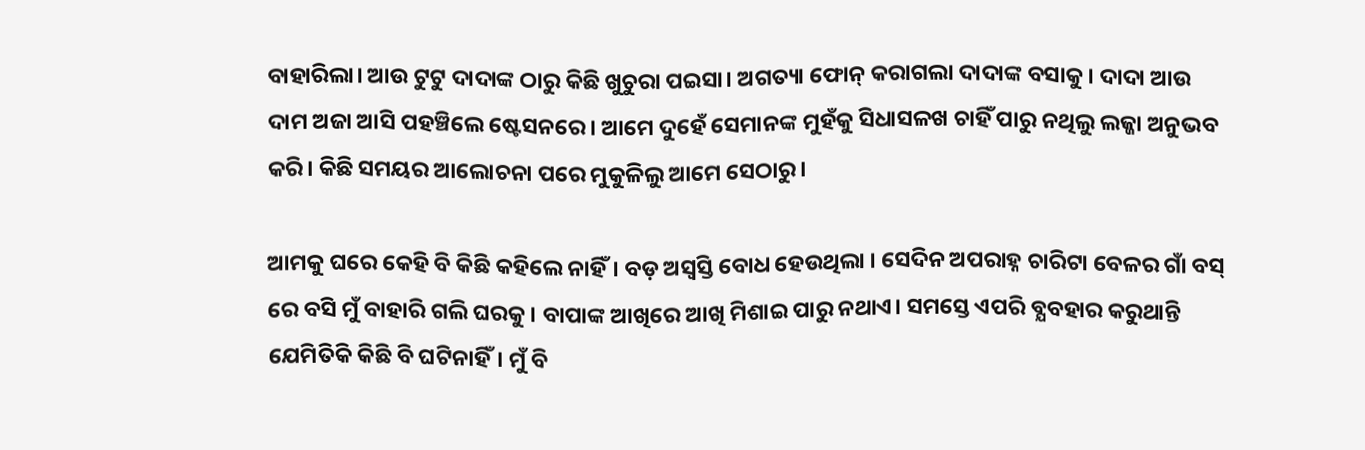ବାହାରିଲା। ଆଉ ଟୁଟୁ ଦାଦାଙ୍କ ଠାରୁ କିଛି ଖୁଚୁରା ପଇସା। ଅଗତ୍ୟା ଫୋନ୍ କରାଗଲା ଦାଦାଙ୍କ ବସାକୁ। ଦାଦା ଆଉ ଦାମ ଅଜା ଆସି ପହଞ୍ଚିଲେ ଷ୍ଟେସନରେ। ଆମେ ଦୁହେଁ ସେମାନଙ୍କ ମୁହଁକୁ ସିଧାସଳଖ ଚାହିଁ ପାରୁ ନଥିଲୁ ଲଜ୍ଜା ଅନୁଭବ କରି। କିଛି ସମୟର ଆଲୋଚନା ପରେ ମୁକୁଳିଲୁ ଆମେ ସେଠାରୁ।

ଆମକୁ ଘରେ କେହି ବି କିଛି କହିଲେ ନାହିଁ। ବଡ଼ ଅସ୍ବସ୍ତି ବୋଧ ହେଉଥିଲା । ସେଦିନ ଅପରାହ୍ନ ଚାରିଟା ବେଳର ଗାଁ ବସ୍ ରେ ବସି ମୁଁ ବାହାରି ଗଲି ଘରକୁ। ବାପାଙ୍କ ଆଖିରେ ଆଖି ମିଶାଇ ପାରୁ ନଥାଏ। ସମସ୍ତେ ଏପରି ବ୍ଯବହାର କରୁଥାନ୍ତି ଯେମିତିକି କିଛି ବି ଘଟିନାହିଁ। ମୁଁ ବି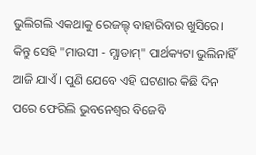ଭୁଲିଗଲି ଏକଥାକୁ ରେଜଲ୍ଟ୍ ବାହାରିବାର ଖୁସିରେ। କିନ୍ତୁ ସେହି "ମାଉସୀ - ମ୍ଯାଡାମ୍" ପାର୍ଥକ୍ୟଟା ଭୁଲିନାହିଁ ଆଜି ଯାଏଁ । ପୁଣି ଯେବେ ଏହି ଘଟଣାର କିଛି ଦିନ ପରେ ଫେରିଲି ଭୁବନେଶ୍ବର ବିଜେବି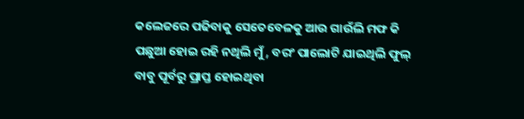କଲେଜରେ ପଢିବାକୁ ସେତେବେଳକୁ ଆଉ ଗାଉଁଲି ମଫ କି ପଛୁଆ ହୋଇ ରହି ନଥିଲି ମୁଁ, ବରଂ ପାଲୋଟି ଯାଇଥିଲି ଫୁଲ୍ ବାବୁ ପୂର୍ବରୁ ପ୍ରାପ୍ତ ହୋଇଥିବା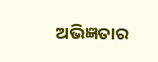ଅଭିଜ୍ଞତାର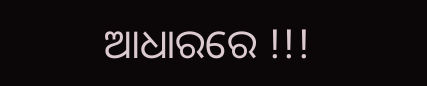ଆଧାରରେ !!!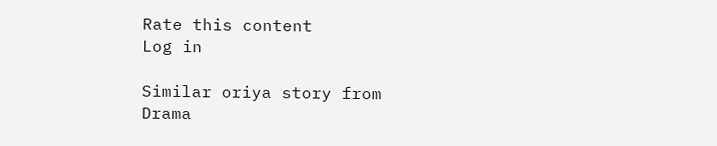Rate this content
Log in

Similar oriya story from Drama